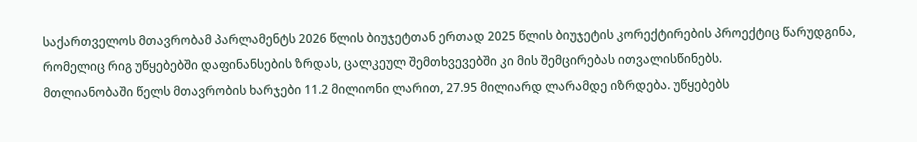საქართველოს მთავრობამ პარლამენტს 2026 წლის ბიუჯეტთან ერთად 2025 წლის ბიუჯეტის კორექტირების პროექტიც წარუდგინა, რომელიც რიგ უწყებებში დაფინანსების ზრდას, ცალკეულ შემთხვევებში კი მის შემცირებას ითვალისწინებს.
მთლიანობაში წელს მთავრობის ხარჯები 11.2 მილიონი ლარით, 27.95 მილიარდ ლარამდე იზრდება. უწყებებს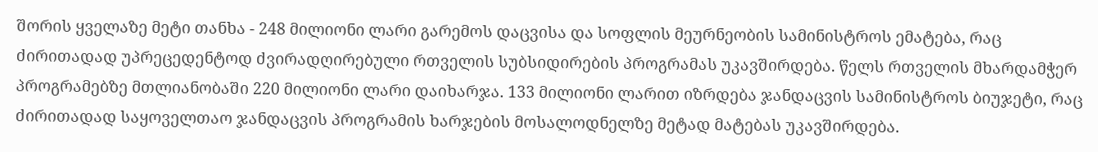შორის ყველაზე მეტი თანხა - 248 მილიონი ლარი გარემოს დაცვისა და სოფლის მეურნეობის სამინისტროს ემატება, რაც ძირითადად უპრეცედენტოდ ძვირადღირებული რთველის სუბსიდირების პროგრამას უკავშირდება. წელს რთველის მხარდამჭერ პროგრამებზე მთლიანობაში 220 მილიონი ლარი დაიხარჯა. 133 მილიონი ლარით იზრდება ჯანდაცვის სამინისტროს ბიუჯეტი, რაც ძირითადად საყოველთაო ჯანდაცვის პროგრამის ხარჯების მოსალოდნელზე მეტად მატებას უკავშირდება.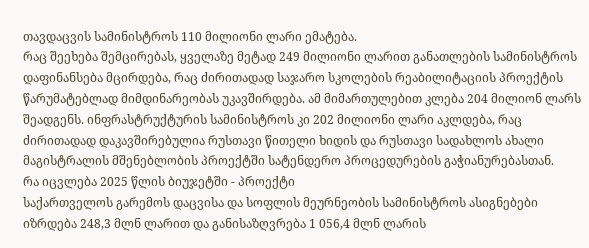თავდაცვის სამინისტროს 110 მილიონი ლარი ემატება.
რაც შეეხება შემცირებას, ყველაზე მეტად 249 მილიონი ლარით განათლების სამინისტროს დაფინანსება მცირდება, რაც ძირითადად საჯარო სკოლების რეაბილიტაციის პროექტის წარუმატებლად მიმდინარეობას უკავშირდება. ამ მიმართულებით კლება 204 მილიონ ლარს შეადგენს. ინფრასტრუქტურის სამინისტროს კი 202 მილიონი ლარი აკლდება, რაც ძირითადად დაკავშირებულია რუსთავი წითელი ხიდის და რუსთავი სადახლოს ახალი მაგისტრალის მშენებლობის პროექტში სატენდერო პროცედურების გაჭიანურებასთან.
რა იცვლება 2025 წლის ბიუჯეტში - პროექტი
საქართველოს გარემოს დაცვისა და სოფლის მეურნეობის სამინისტროს ასიგნებები იზრდება 248,3 მლნ ლარით და განისაზღვრება 1 056,4 მლნ ლარის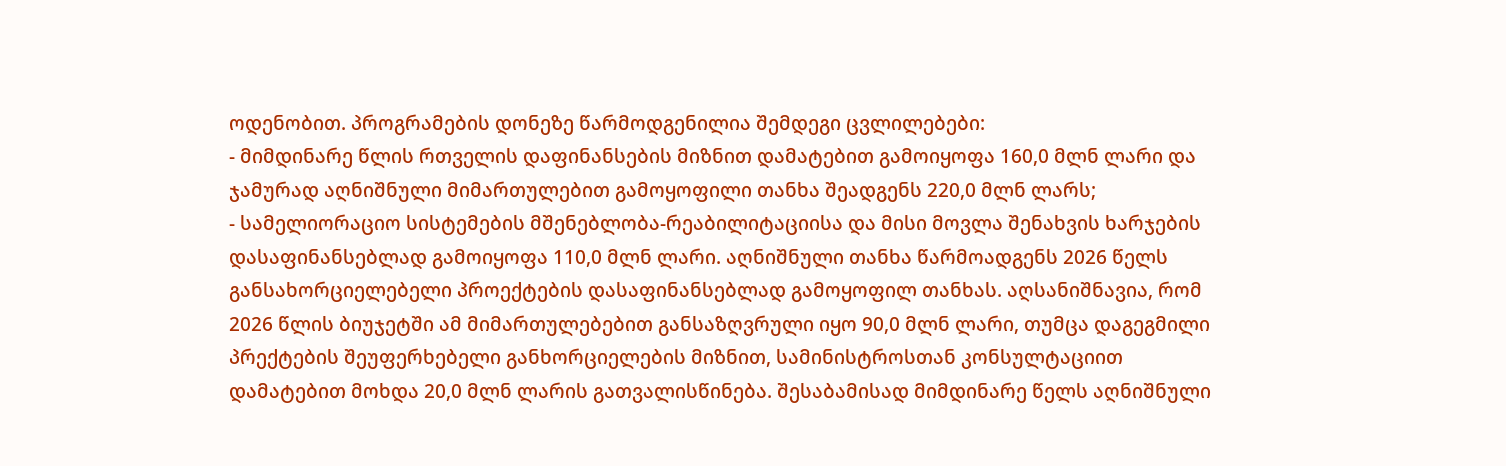ოდენობით. პროგრამების დონეზე წარმოდგენილია შემდეგი ცვლილებები:
- მიმდინარე წლის რთველის დაფინანსების მიზნით დამატებით გამოიყოფა 160,0 მლნ ლარი და ჯამურად აღნიშნული მიმართულებით გამოყოფილი თანხა შეადგენს 220,0 მლნ ლარს;
- სამელიორაციო სისტემების მშენებლობა-რეაბილიტაციისა და მისი მოვლა შენახვის ხარჯების დასაფინანსებლად გამოიყოფა 110,0 მლნ ლარი. აღნიშნული თანხა წარმოადგენს 2026 წელს განსახორციელებელი პროექტების დასაფინანსებლად გამოყოფილ თანხას. აღსანიშნავია, რომ 2026 წლის ბიუჯეტში ამ მიმართულებებით განსაზღვრული იყო 90,0 მლნ ლარი, თუმცა დაგეგმილი პრექტების შეუფერხებელი განხორციელების მიზნით, სამინისტროსთან კონსულტაციით დამატებით მოხდა 20,0 მლნ ლარის გათვალისწინება. შესაბამისად მიმდინარე წელს აღნიშნული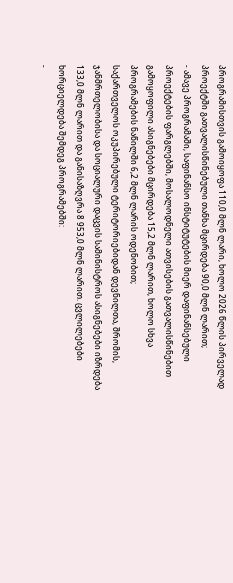პროგრამისთვის გამოიყოფა 110,0 მლნ ლარი, ხოლო 2026 წლის პირველად პროექტში გათვალისწინებული თანხა მცირდება 90,0 მლნ ლარით;
- ამავე პროგრამაში, საფინანსო ინსტიტუტების მიერ დაფინანსებული პროექტების ფარგლებში, მოსალოდნელი ათვისების გათვალისწინებით გამოყოფილი ასიგნებები მცირდება 15,2 მლნ ლარით, ხოლო სხვა პროგრამების ნაწილში 6,2 მლნ ლარის ოდენობით;
საქართველოს ოკუპირებული ტერიტორიებიდან დევნილთა, შრომის, ჯანმრთელობისა და სოციალური დაცვის სამინისტროს ასიგნებები იზრდება 133,0 მლნ ლარით და განისაზღვრა 8 953,0 მლნ ლარით. ცვლილებები ხორციელდება შემდეგ პროგრამებში:
-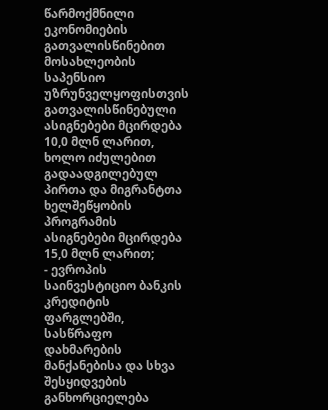წარმოქმნილი ეკონომიების გათვალისწინებით მოსახლეობის საპენსიო უზრუნველყოფისთვის გათვალისწინებული ასიგნებები მცირდება 10,0 მლნ ლარით, ხოლო იძულებით გადაადგილებულ პირთა და მიგრანტთა ხელშეწყობის პროგრამის ასიგნებები მცირდება 15,0 მლნ ლარით;
- ევროპის საინვესტიციო ბანკის კრედიტის ფარგლებში, სასწრაფო დახმარების მანქანებისა და სხვა შესყიდვების განხორციელება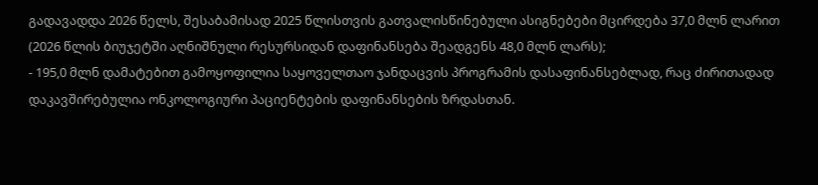გადავადდა 2026 წელს, შესაბამისად 2025 წლისთვის გათვალისწინებული ასიგნებები მცირდება 37,0 მლნ ლარით (2026 წლის ბიუჯეტში აღნიშნული რესურსიდან დაფინანსება შეადგენს 48,0 მლნ ლარს);
- 195,0 მლნ დამატებით გამოყოფილია საყოველთაო ჯანდაცვის პროგრამის დასაფინანსებლად, რაც ძირითადად დაკავშირებულია ონკოლოგიური პაციენტების დაფინანსების ზრდასთან.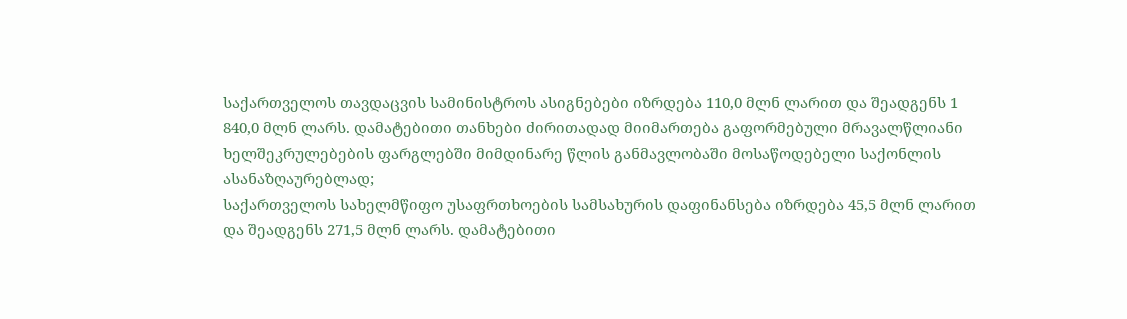საქართველოს თავდაცვის სამინისტროს ასიგნებები იზრდება 110,0 მლნ ლარით და შეადგენს 1 840,0 მლნ ლარს. დამატებითი თანხები ძირითადად მიიმართება გაფორმებული მრავალწლიანი ხელშეკრულებების ფარგლებში მიმდინარე წლის განმავლობაში მოსაწოდებელი საქონლის ასანაზღაურებლად;
საქართველოს სახელმწიფო უსაფრთხოების სამსახურის დაფინანსება იზრდება 45,5 მლნ ლარით და შეადგენს 271,5 მლნ ლარს. დამატებითი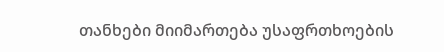თანხები მიიმართება უსაფრთხოების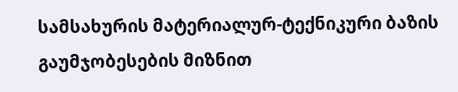სამსახურის მატერიალურ-ტექნიკური ბაზის გაუმჯობესების მიზნით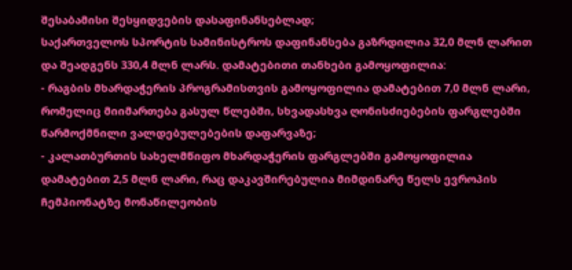შესაბამისი შესყიდვების დასაფინანსებლად;
საქართველოს სპორტის სამინისტროს დაფინანსება გაზრდილია 32,0 მლნ ლარით და შეადგენს 330,4 მლნ ლარს. დამატებითი თანხები გამოყოფილია:
- რაგბის მხარდაჭერის პროგრამისთვის გამოყოფილია დამატებით 7,0 მლნ ლარი, რომელიც მიიმართება გასულ წლებში, სხვადასხვა ღონისძიებების ფარგლებში წარმოქმნილი ვალდებულებების დაფარვაზე;
- კალათბურთის სახელმწიფო მხარდაჭერის ფარგლებში გამოყოფილია დამატებით 2,5 მლნ ლარი, რაც დაკავშირებულია მიმდინარე წელს ევროპის ჩემპიონატზე მონაწილეობის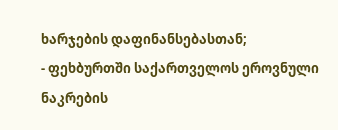ხარჯების დაფინანსებასთან;
- ფეხბურთში საქართველოს ეროვნული ნაკრების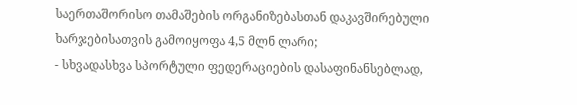საერთაშორისო თამაშების ორგანიზებასთან დაკავშირებული ხარჯებისათვის გამოიყოფა 4,5 მლნ ლარი;
- სხვადასხვა სპორტული ფედერაციების დასაფინანსებლად,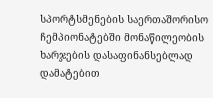სპორტსმენების საერთაშორისო ჩემპიონატებში მონაწილეობის ხარჯების დასაფინანსებლად დამატებით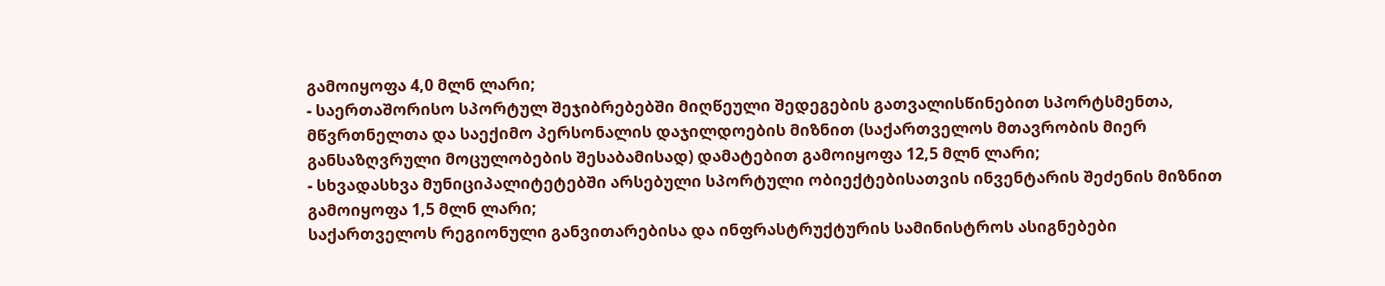გამოიყოფა 4,0 მლნ ლარი;
- საერთაშორისო სპორტულ შეჯიბრებებში მიღწეული შედეგების გათვალისწინებით სპორტსმენთა, მწვრთნელთა და საექიმო პერსონალის დაჯილდოების მიზნით (საქართველოს მთავრობის მიერ განსაზღვრული მოცულობების შესაბამისად) დამატებით გამოიყოფა 12,5 მლნ ლარი;
- სხვადასხვა მუნიციპალიტეტებში არსებული სპორტული ობიექტებისათვის ინვენტარის შეძენის მიზნით გამოიყოფა 1,5 მლნ ლარი;
საქართველოს რეგიონული განვითარებისა და ინფრასტრუქტურის სამინისტროს ასიგნებები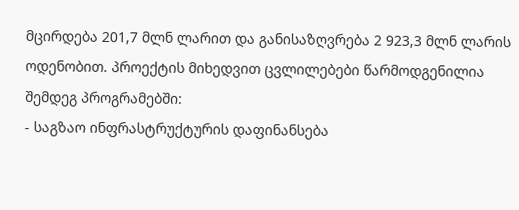მცირდება 201,7 მლნ ლარით და განისაზღვრება 2 923,3 მლნ ლარის ოდენობით. პროექტის მიხედვით ცვლილებები წარმოდგენილია შემდეგ პროგრამებში:
- საგზაო ინფრასტრუქტურის დაფინანსება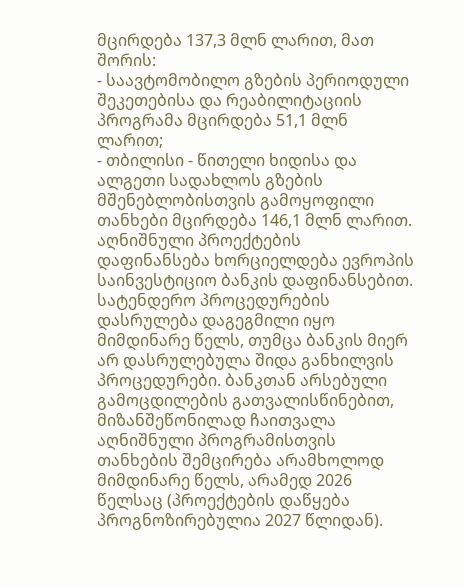მცირდება 137,3 მლნ ლარით, მათ შორის:
- საავტომობილო გზების პერიოდული შეკეთებისა და რეაბილიტაციის პროგრამა მცირდება 51,1 მლნ ლარით;
- თბილისი - წითელი ხიდისა და ალგეთი სადახლოს გზების მშენებლობისთვის გამოყოფილი თანხები მცირდება 146,1 მლნ ლარით. აღნიშნული პროექტების დაფინანსება ხორციელდება ევროპის საინვესტიციო ბანკის დაფინანსებით. სატენდერო პროცედურების დასრულება დაგეგმილი იყო მიმდინარე წელს, თუმცა ბანკის მიერ არ დასრულებულა შიდა განხილვის პროცედურები. ბანკთან არსებული გამოცდილების გათვალისწინებით, მიზანშეწონილად ჩაითვალა აღნიშნული პროგრამისთვის თანხების შემცირება არამხოლოდ მიმდინარე წელს, არამედ 2026 წელსაც (პროექტების დაწყება პროგნოზირებულია 2027 წლიდან).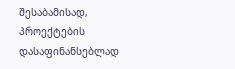შესაბამისად, პროექტების დასაფინანსებლად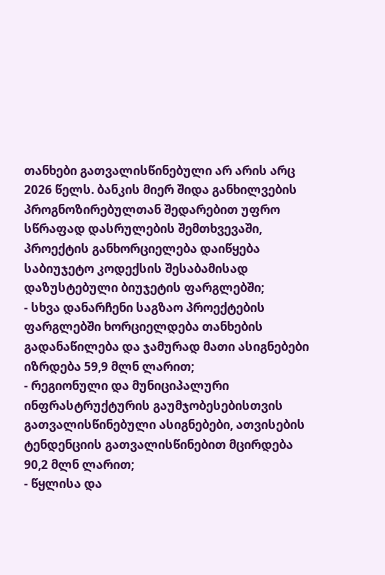თანხები გათვალისწინებული არ არის არც 2026 წელს. ბანკის მიერ შიდა განხილვების პროგნოზირებულთან შედარებით უფრო სწრაფად დასრულების შემთხვევაში, პროექტის განხორციელება დაიწყება საბიუჯეტო კოდექსის შესაბამისად დაზუსტებული ბიუჯეტის ფარგლებში;
- სხვა დანარჩენი საგზაო პროექტების ფარგლებში ხორციელდება თანხების გადანაწილება და ჯამურად მათი ასიგნებები იზრდება 59,9 მლნ ლარით;
- რეგიონული და მუნიციპალური ინფრასტრუქტურის გაუმჯობესებისთვის გათვალისწინებული ასიგნებები, ათვისების ტენდენციის გათვალისწინებით მცირდება 90,2 მლნ ლარით;
- წყლისა და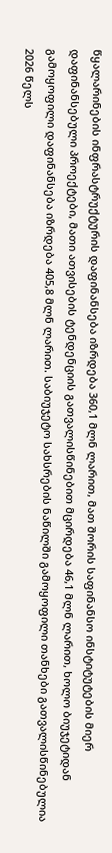წყალარინების ინფრასტრუქტურის დაფინანსება იზრდება 360,1 მლნ ლარით, მათ შორის საფინანსო ინსტიტუტების მიერ დაფინანსებული პროექტები, მათი ათვისების ტენდენციის გათვალისწინებით მცირდება 46,1 მლნ ლარით, ხოლო ბიუჯეტიდან გამოყოფილი დაფინანსება იზრდება 405,8 მლნ ლარით. საბიუჯეტო სახსრების ნაწილში გამოყოფილი თანხები გათვალისწინებულია 2026 წელს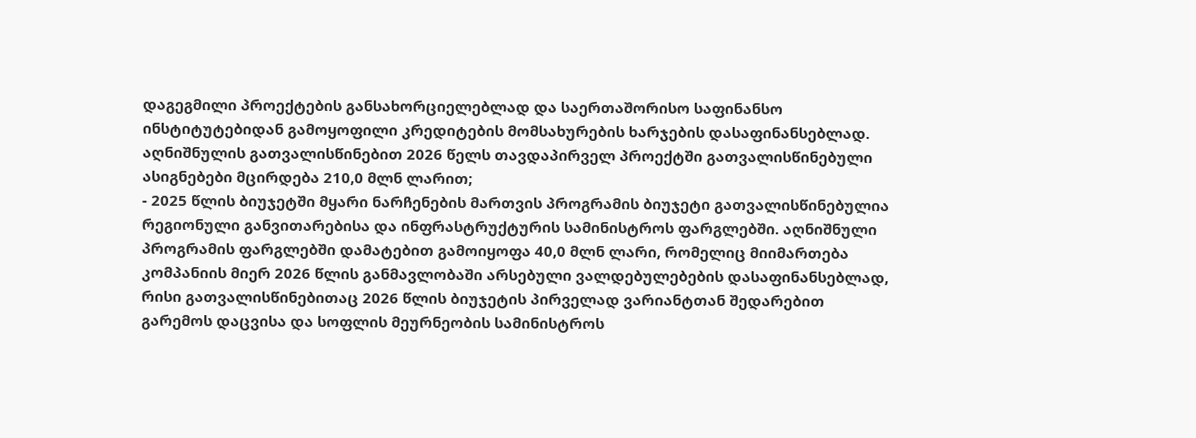დაგეგმილი პროექტების განსახორციელებლად და საერთაშორისო საფინანსო ინსტიტუტებიდან გამოყოფილი კრედიტების მომსახურების ხარჯების დასაფინანსებლად. აღნიშნულის გათვალისწინებით 2026 წელს თავდაპირველ პროექტში გათვალისწინებული ასიგნებები მცირდება 210,0 მლნ ლარით;
- 2025 წლის ბიუჯეტში მყარი ნარჩენების მართვის პროგრამის ბიუჯეტი გათვალისწინებულია რეგიონული განვითარებისა და ინფრასტრუქტურის სამინისტროს ფარგლებში. აღნიშნული პროგრამის ფარგლებში დამატებით გამოიყოფა 40,0 მლნ ლარი, რომელიც მიიმართება კომპანიის მიერ 2026 წლის განმავლობაში არსებული ვალდებულებების დასაფინანსებლად, რისი გათვალისწინებითაც 2026 წლის ბიუჯეტის პირველად ვარიანტთან შედარებით გარემოს დაცვისა და სოფლის მეურნეობის სამინისტროს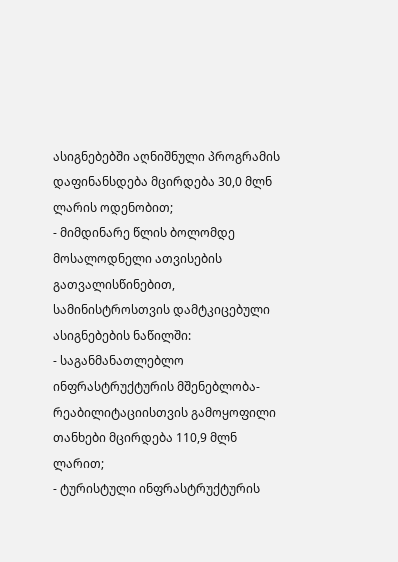ასიგნებებში აღნიშნული პროგრამის დაფინანსდება მცირდება 30,0 მლნ ლარის ოდენობით;
- მიმდინარე წლის ბოლომდე მოსალოდნელი ათვისების გათვალისწინებით, სამინისტროსთვის დამტკიცებული ასიგნებების ნაწილში:
- საგანმანათლებლო ინფრასტრუქტურის მშენებლობა-რეაბილიტაციისთვის გამოყოფილი თანხები მცირდება 110,9 მლნ ლარით;
- ტურისტული ინფრასტრუქტურის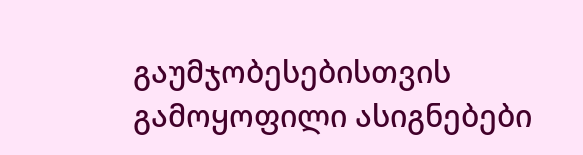გაუმჯობესებისთვის გამოყოფილი ასიგნებები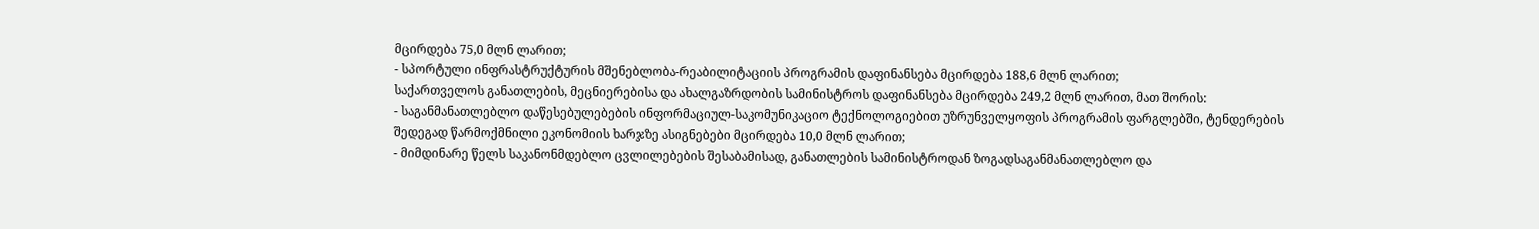მცირდება 75,0 მლნ ლარით;
- სპორტული ინფრასტრუქტურის მშენებლობა-რეაბილიტაციის პროგრამის დაფინანსება მცირდება 188,6 მლნ ლარით;
საქართველოს განათლების, მეცნიერებისა და ახალგაზრდობის სამინისტროს დაფინანსება მცირდება 249,2 მლნ ლარით, მათ შორის:
- საგანმანათლებლო დაწესებულებების ინფორმაციულ-საკომუნიკაციო ტექნოლოგიებით უზრუნველყოფის პროგრამის ფარგლებში, ტენდერების შედეგად წარმოქმნილი ეკონომიის ხარჯზე ასიგნებები მცირდება 10,0 მლნ ლარით;
- მიმდინარე წელს საკანონმდებლო ცვლილებების შესაბამისად, განათლების სამინისტროდან ზოგადსაგანმანათლებლო და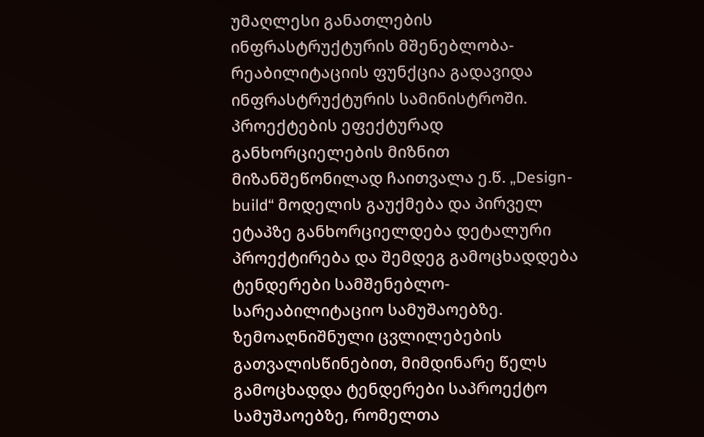უმაღლესი განათლების ინფრასტრუქტურის მშენებლობა-რეაბილიტაციის ფუნქცია გადავიდა ინფრასტრუქტურის სამინისტროში. პროექტების ეფექტურად განხორციელების მიზნით მიზანშეწონილად ჩაითვალა ე.წ. „Design-build“ მოდელის გაუქმება და პირველ ეტაპზე განხორციელდება დეტალური პროექტირება და შემდეგ გამოცხადდება ტენდერები სამშენებლო-სარეაბილიტაციო სამუშაოებზე. ზემოაღნიშნული ცვლილებების გათვალისწინებით, მიმდინარე წელს გამოცხადდა ტენდერები საპროექტო სამუშაოებზე, რომელთა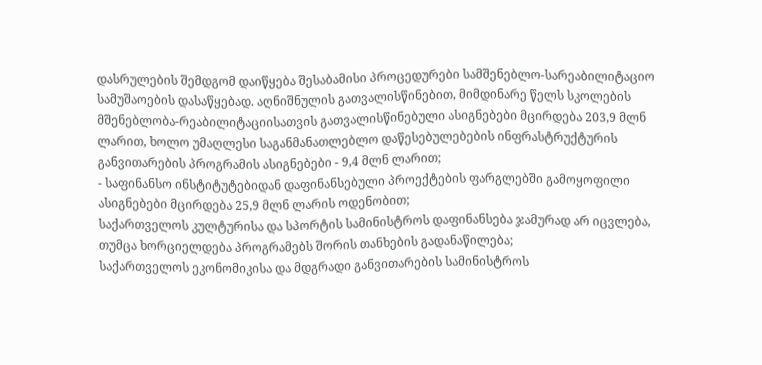დასრულების შემდგომ დაიწყება შესაბამისი პროცედურები სამშენებლო-სარეაბილიტაციო სამუშაოების დასაწყებად. აღნიშნულის გათვალისწინებით, მიმდინარე წელს სკოლების მშენებლობა-რეაბილიტაციისათვის გათვალისწინებული ასიგნებები მცირდება 203,9 მლნ ლარით, ხოლო უმაღლესი საგანმანათლებლო დაწესებულებების ინფრასტრუქტურის განვითარების პროგრამის ასიგნებები - 9,4 მლნ ლარით;
- საფინანსო ინსტიტუტებიდან დაფინანსებული პროექტების ფარგლებში გამოყოფილი ასიგნებები მცირდება 25,9 მლნ ლარის ოდენობით;
საქართველოს კულტურისა და სპორტის სამინისტროს დაფინანსება ჯამურად არ იცვლება, თუმცა ხორციელდება პროგრამებს შორის თანხების გადანაწილება;
საქართველოს ეკონომიკისა და მდგრადი განვითარების სამინისტროს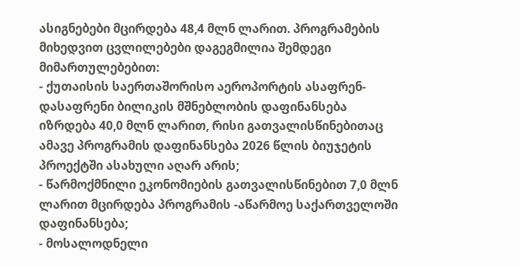ასიგნებები მცირდება 48,4 მლნ ლარით. პროგრამების მიხედვით ცვლილებები დაგეგმილია შემდეგი მიმართულებებით:
- ქუთაისის საერთაშორისო აეროპორტის ასაფრენ-დასაფრენი ბილიკის მშნებლობის დაფინანსება იზრდება 40,0 მლნ ლარით, რისი გათვალისწინებითაც ამავე პროგრამის დაფინანსება 2026 წლის ბიუჯეტის პროექტში ასახული აღარ არის;
- წარმოქმნილი ეკონომიების გათვალისწინებით 7,0 მლნ ლარით მცირდება პროგრამის -აწარმოე საქართველოში დაფინანსება;
- მოსალოდნელი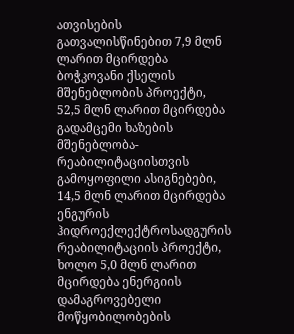ათვისების გათვალისწინებით 7,9 მლნ ლარით მცირდება ბოჭკოვანი ქსელის მშენებლობის პროექტი, 52,5 მლნ ლარით მცირდება გადამცემი ხაზების მშენებლობა-რეაბილიტაციისთვის გამოყოფილი ასიგნებები, 14,5 მლნ ლარით მცირდება ენგურის ჰიდროექლექტროსადგურის რეაბილიტაციის პროექტი, ხოლო 5,0 მლნ ლარით მცირდება ენერგიის დამაგროვებელი მოწყობილობების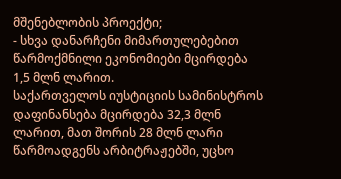მშენებლობის პროექტი;
- სხვა დანარჩენი მიმართულებებით წარმოქმნილი ეკონომიები მცირდება 1,5 მლნ ლარით.
საქართველოს იუსტიციის სამინისტროს დაფინანსება მცირდება 32,3 მლნ ლარით, მათ შორის 28 მლნ ლარი წარმოადგენს არბიტრაჟებში, უცხო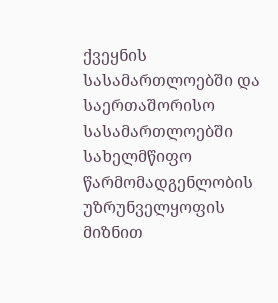ქვეყნის სასამართლოებში და საერთაშორისო სასამართლოებში სახელმწიფო წარმომადგენლობის უზრუნველყოფის მიზნით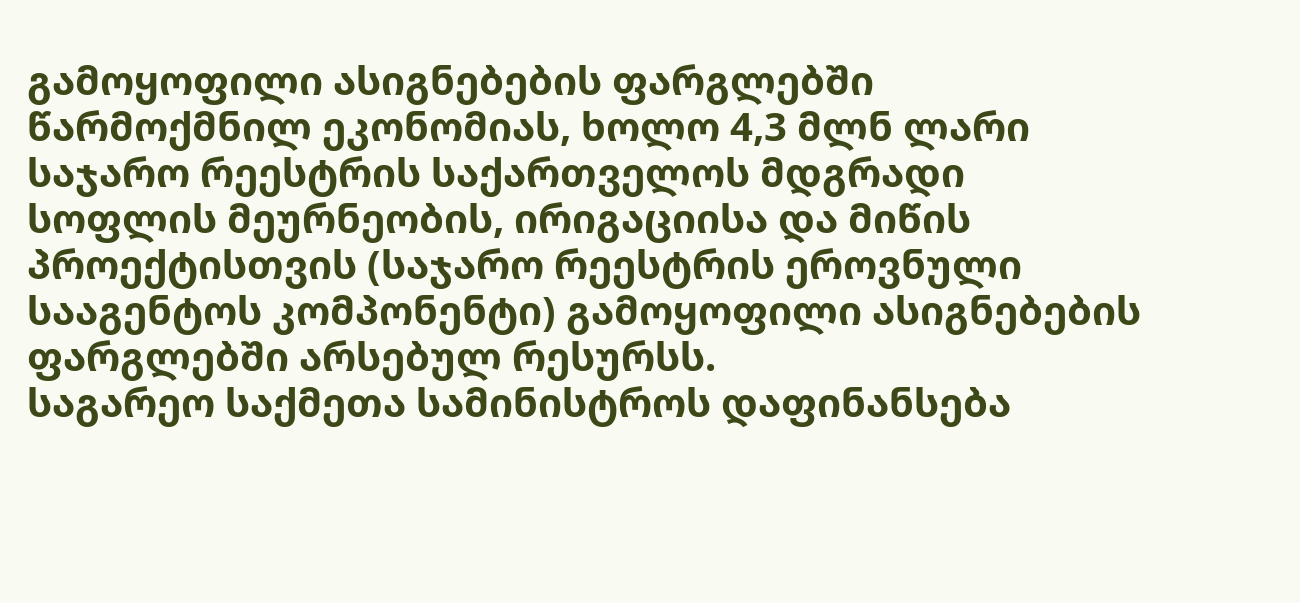გამოყოფილი ასიგნებების ფარგლებში წარმოქმნილ ეკონომიას, ხოლო 4,3 მლნ ლარი საჯარო რეესტრის საქართველოს მდგრადი სოფლის მეურნეობის, ირიგაციისა და მიწის პროექტისთვის (საჯარო რეესტრის ეროვნული სააგენტოს კომპონენტი) გამოყოფილი ასიგნებების ფარგლებში არსებულ რესურსს.
საგარეო საქმეთა სამინისტროს დაფინანსება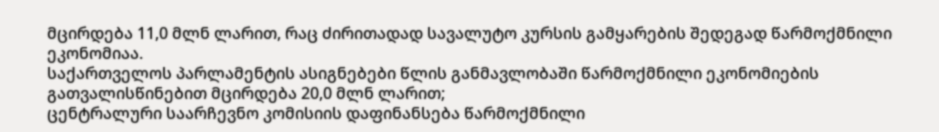მცირდება 11,0 მლნ ლარით, რაც ძირითადად სავალუტო კურსის გამყარების შედეგად წარმოქმნილი ეკონომიაა.
საქართველოს პარლამენტის ასიგნებები წლის განმავლობაში წარმოქმნილი ეკონომიების გათვალისწინებით მცირდება 20,0 მლნ ლარით;
ცენტრალური საარჩევნო კომისიის დაფინანსება წარმოქმნილი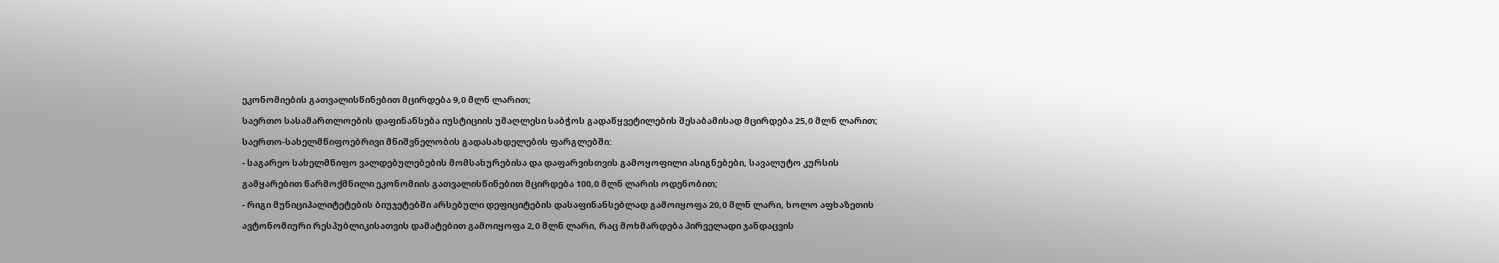ეკონომიების გათვალისწინებით მცირდება 9,0 მლნ ლარით;
საერთო სასამართლოების დაფინანსება იუსტიციის უმაღლესი საბჭოს გადაწყვეტილების შესაბამისად მცირდება 25,0 მლნ ლარით;
საერთო-სახელმწიფოებრივი მნიშვნელობის გადასახდელების ფარგლებში:
- საგარეო სახელმწიფო ვალდებულებების მომსახურებისა და დაფარვისთვის გამოყოფილი ასიგნებები, სავალუტო კურსის გამყარებით წარმოქმნილი ეკონომიის გათვალისწინებით მცირდება 100,0 მლნ ლარის ოდენობით;
- რიგი მუნიციპალიტეტების ბიუჯეტებში არსებული დეფიციტების დასაფინანსებლად გამოიყოფა 20,0 მლნ ლარი, ხოლო აფხაზეთის ავტონომიური რესპუბლიკისათვის დამატებით გამოიყოფა 2,0 მლნ ლარი, რაც მოხმარდება პირველადი ჯანდაცვის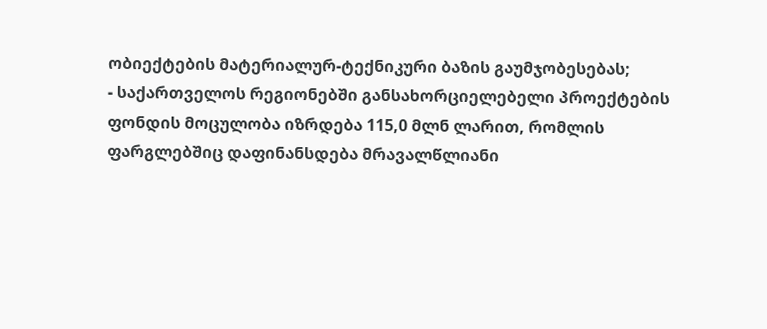ობიექტების მატერიალურ-ტექნიკური ბაზის გაუმჯობესებას;
- საქართველოს რეგიონებში განსახორციელებელი პროექტების ფონდის მოცულობა იზრდება 115,0 მლნ ლარით, რომლის ფარგლებშიც დაფინანსდება მრავალწლიანი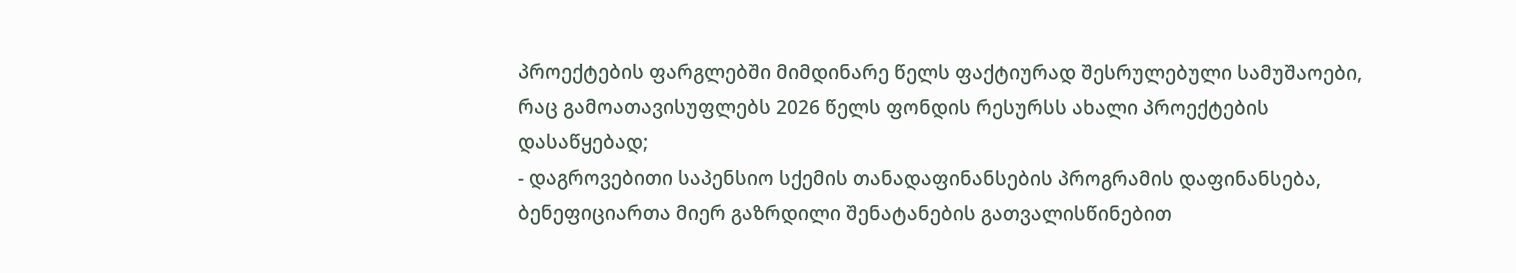პროექტების ფარგლებში მიმდინარე წელს ფაქტიურად შესრულებული სამუშაოები, რაც გამოათავისუფლებს 2026 წელს ფონდის რესურსს ახალი პროექტების დასაწყებად;
- დაგროვებითი საპენსიო სქემის თანადაფინანსების პროგრამის დაფინანსება, ბენეფიციართა მიერ გაზრდილი შენატანების გათვალისწინებით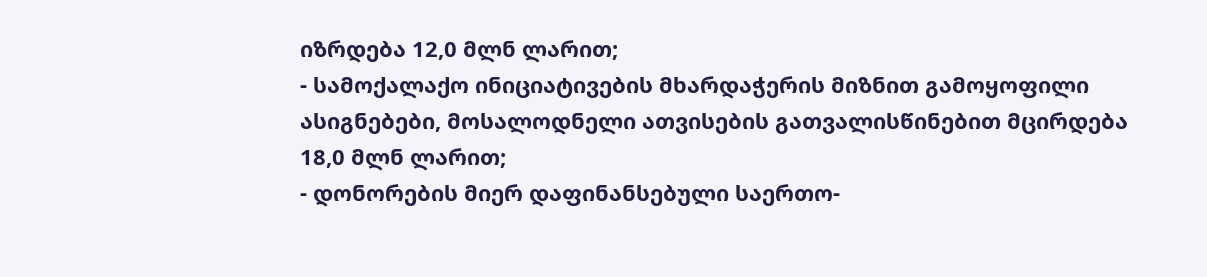იზრდება 12,0 მლნ ლარით;
- სამოქალაქო ინიციატივების მხარდაჭერის მიზნით გამოყოფილი ასიგნებები, მოსალოდნელი ათვისების გათვალისწინებით მცირდება 18,0 მლნ ლარით;
- დონორების მიერ დაფინანსებული საერთო-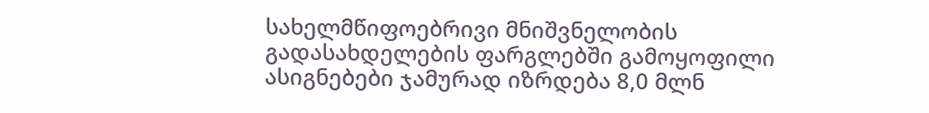სახელმწიფოებრივი მნიშვნელობის გადასახდელების ფარგლებში გამოყოფილი ასიგნებები ჯამურად იზრდება 8,0 მლნ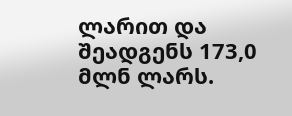ლარით და შეადგენს 173,0 მლნ ლარს.